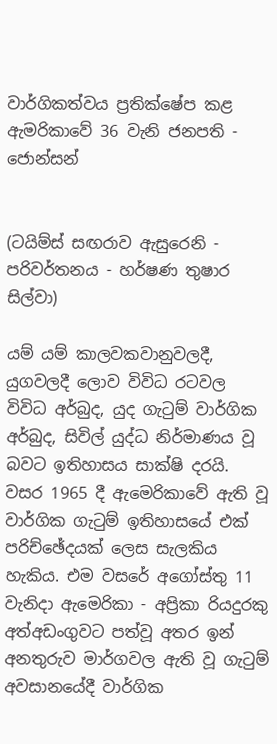වාර්ගිකත්වය ප්‍රතික්ෂේප කළ ඇමරිකාවේ 36 වැනි ජනපති - ජොන්සන්


(ටයිම්ස් සඟරාව ඇසුරෙනි - පරිවර්තනය - හර්ෂණ තුෂාර සිල්වා)

යම් යම් කාලවකවානුවලදී, යුගවලදී ලොව විවිධ රටවල විවිධ අර්බුද, යුද ගැටුම් වාර්ගික අර්බුද, සිවිල් යුද්ධ නිර්මාණය වූ බවට ඉතිහාසය සාක්ෂි දරයි. වසර 1965 දී ඇමෙරිකාවේ ඇති වූ වාර්ගික ගැටුම් ඉතිහාසයේ එක් පරිච්ඡේදයක් ලෙස සැලකිය හැකිය. එම වසරේ අගෝස්තු 11 වැනිදා ඇමෙරිකා - අප්‍රිකා රියදුරකු අත්අඩංගුවට පත්වූ අතර ඉන් අනතුරුව මාර්ගවල ඇති වූ ගැටුම් අවසානයේදී වාර්ගික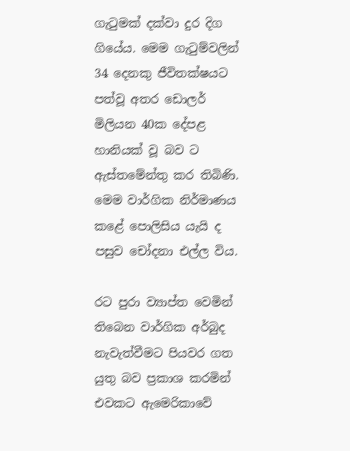ගැටුමක් දක්වා දුර දිග ගියේය. මෙම ගැටුම්වලින් 34 දෙනකු ජීවිතක්ෂයට පත්වූ අතර ඩොලර් මිලියන 40ක දේපළ හානියක් වූ බව ට ඇස්තමේන්තු කර තිබිණි. මෙම වාර්ගික නිර්මාණය කළේ පොලිසිය යැයි ද පසුව චෝදනා එල්ල විය.

රට පුරා ව්‍යාප්ත වෙමින් තිබෙන වාර්ගික අර්බුද නැවැත්වීමට පියවර ගත යුතු බව ප්‍රකාශ කරමින් එවකට ඇමෙරිකාවේ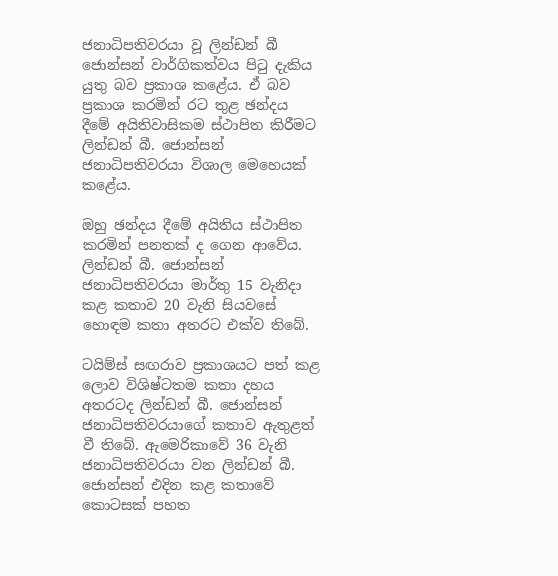ජනාධිපතිවරයා වූ ලින්ඩන් බී ජොන්සන් වාර්ගිකත්වය පිටු දැකිය යුතු බව ප්‍රකාශ කළේය. ඒ බව ප්‍රකාශ කරමින් රට තුළ ඡන්දය දීමේ අයිතිවාසිකම ස්ථාපිත කිරීමට ලින්ඩන් බී. ජොන්සන් ජනාධිපතිවරයා විශාල මෙහෙයක් කළේය.

ඔහු ඡන්දය දීමේ අයිතිය ස්ථාපිත කරමින් පනතක් ද ගෙන ආවේය. ලින්ඩන් බී. ජොන්සන් ජනාධිපතිවරයා මාර්තු 15 වැනිදා කළ කතාව 20 වැනි සියවසේ හොඳම කතා අතරට එක්ව තිබේ.

ටයිම්ස් සඟරාව ප්‍රකාශයට පත් කළ ලොව විශිෂ්ටතම කතා දහය අතරටද ලින්ඩන් බී. ජොන්සන් ජනාධිපතිවරයාගේ කතාව ඇතුළත් වී තිබේ. ඇමෙරිකාවේ 36 වැනි ජනාධිපතිවරයා වන ලින්ඩන් බී. ජොන්සන් එදින කළ කතාවේ කොටසක් පහත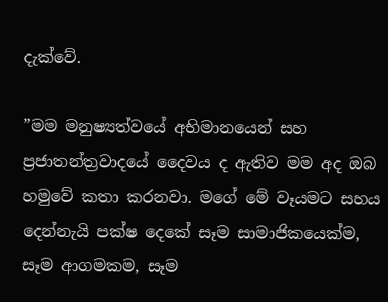දැක්වේ.

”මම මනුෂ්‍යත්වයේ අභිමානයෙන් සහ ප්‍රජාතන්ත්‍රවාදයේ දෛවය ද ඇතිව මම අද ඔබ හමුවේ කතා කරනවා. මගේ මේ වෑයමට සහය දෙන්නැයි පක්ෂ දෙකේ සෑම සාමාජිකයෙක්ම, සෑම ආගමකම, සෑම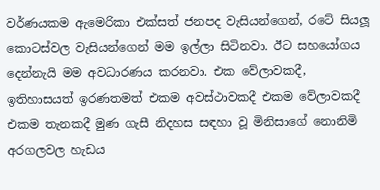වර්ණයකම ඇමෙරිකා එක්සත් ජනපද වැසියන්ගෙන්, රටේ සියලූ කොටස්වල වැසියන්ගෙන් මම ඉල්ලා සිටිනවා. ඊට සහයෝගය දෙන්නැයි මම අවධාරණය කරනවා. එක වේලාවකදී, ඉතිහාසයත් ඉරණතමත් එකම අවස්ථාවකදී එකම වේලාවකදී එකම තැනකදී මුණ ගැසී නිදහස සඳහා වූ මිනිසාගේ නොනිමි අරගලවල හැඩය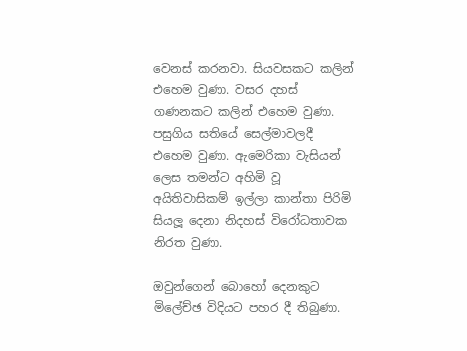වෙනස් කරනවා. සියවසකට කලින් එහෙම වුණා. වසර දහස් ගණනකට කලින් එහෙම වුණා. පසුගිය සතියේ සෙල්මාවලදී එහෙම වුණා. ඇමෙරිකා වැසියන් ලෙස තමන්ට අහිමි වූ අයිතිවාසිකම් ඉල්ලා කාන්තා පිරිමි සියලූ දෙනා නිදහස් විරෝධතාවක නිරත වුණා.

ඔවුන්ගෙන් බොහෝ දෙනකුට මිලේච්ඡ විදියට පහර දී තිබුණා.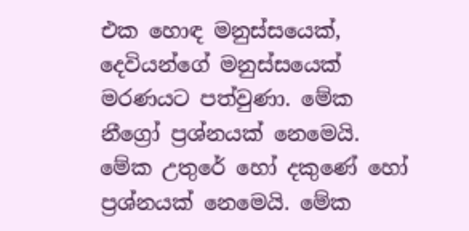එක හොඳ මනුස්සයෙක්, දෙවියන්ගේ මනුස්සයෙක් මරණයට පත්වුණා. මේක නීග්‍රෝ ප්‍රශ්නයක් නෙමෙයි. මේක උතුරේ හෝ දකුණේ හෝ ප්‍රශ්නයක් නෙමෙයි. මේක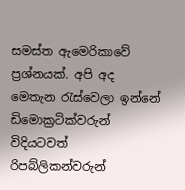සමස්ත ඇමෙරිකාවේ ප්‍රශ්නයක්. අපි අද මෙතැන රැස්වෙලා ඉන්නේ ඩිමොක්‍රටික්වරුන් විදියටවත් රිපබ්ලිකන්වරුන්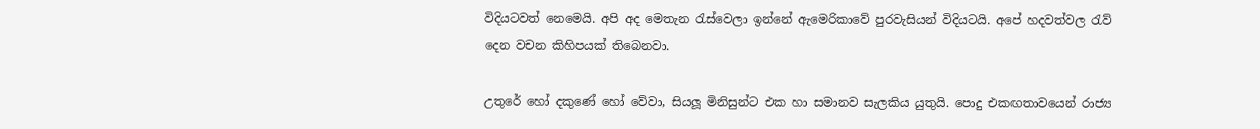විදියටවත් නෙමෙයි. අපි අද මෙතැන රැස්වෙලා ඉන්නේ ඇමෙරිකාවේ පුරවැසියන් විදියටයි. අපේ හදවත්වල රැව් දෙන වචන කිහිපයක් තිබෙනවා.

උතුරේ හෝ දකුණේ හෝ වේවා, සියලූ මිනිසුන්ට එක හා සමානව සැලකිය යුතුයි. පොදු එකඟතාවයෙන් රාජ්‍ය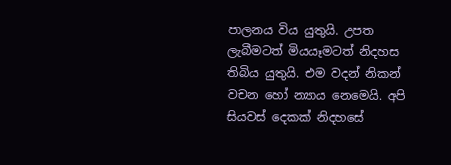පාලනය විය යුතුයි. උපත ලැබීමටත් මියයෑමටත් නිදහස තිබිය යුතුයි. එම වදන් නිකන් වචන හෝ න්‍යාය නෙමෙයි. අපි සියවස් දෙකක් නිදහසේ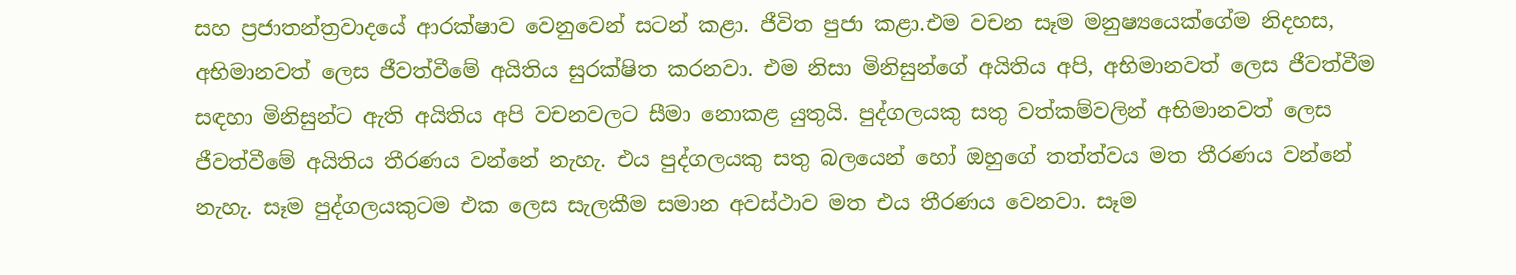සහ ප්‍රජාතන්ත්‍රවාදයේ ආරක්ෂාව වෙනුවෙන් සටන් කළා. ජීවිත පුජා කළා.එම වචන සෑම මනුෂ්‍යයෙක්ගේම නිදහස, අභිමානවත් ලෙස ජීවත්වීමේ අයිතිය සුරක්ෂිත කරනවා. එම නිසා මිනිසුන්ගේ අයිතිය අපි, අභිමානවත් ලෙස ජීවත්වීම සඳහා මිනිසුන්ට ඇති අයිතිය අපි වචනවලට සීමා නොකළ යුතුයි. පුද්ගලයකු සතු වත්කම්වලින් අභිමානවත් ලෙස ජීවත්වීමේ අයිතිය තීරණය වන්නේ නැහැ. එය පුද්ගලයකු සතු බලයෙන් හෝ ඔහුගේ තත්ත්වය මත තීරණය වන්නේ නැහැ. සෑම පුද්ගලයකුටම එක ලෙස සැලකීම සමාන අවස්ථාව මත එය තීරණය වෙනවා. සෑම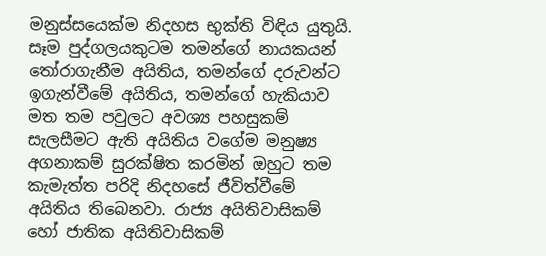මනුස්සයෙක්ම නිදහස භුක්ති විඳිය යුතුයි. සෑම පුද්ගලයකුටම තමන්ගේ නායකයන් තෝරාගැනීම අයිතිය, තමන්ගේ දරුවන්ට ඉගැන්වීමේ අයිතිය, තමන්ගේ හැකියාව මත තම පවුලට අවශ්‍ය පහසුකම් සැලසීමට ඇති අයිතිය වගේම මනුෂ්‍ය අගනාකම් සුරක්ෂිත කරමින් ඔහුට තම කැමැත්ත පරිදි නිදහසේ ජීවිත්වීමේ අයිතිය තිබෙනවා. රාජ්‍ය අයිතිවාසිකම් හෝ ජාතික අයිතිවාසිකම්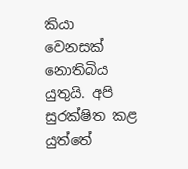කියා වෙනසක් නොතිබිය යුතුයි. අපි සුරක්ෂිත කළ යුත්තේ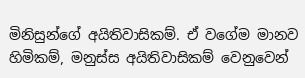මිනිසුන්ගේ අයිතිවාසිකම්. ඒ වගේම මානව හිමිකම්, මනුස්ස අයිතිවාසිකම් වෙනුවෙන්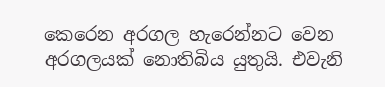කෙරෙන අරගල හැරෙන්නට වෙන අරගලයක් නොතිබිය යුතුයි. එවැනි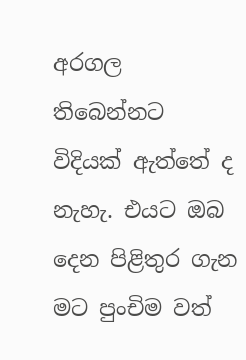අරගල තිබෙන්නට විදියක් ඇත්තේ ද නැහැ. එයට ඔබ දෙන පිළිතුර ගැන මට පුංචිම වත්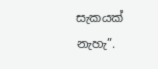සැකයක් නැහැ”.